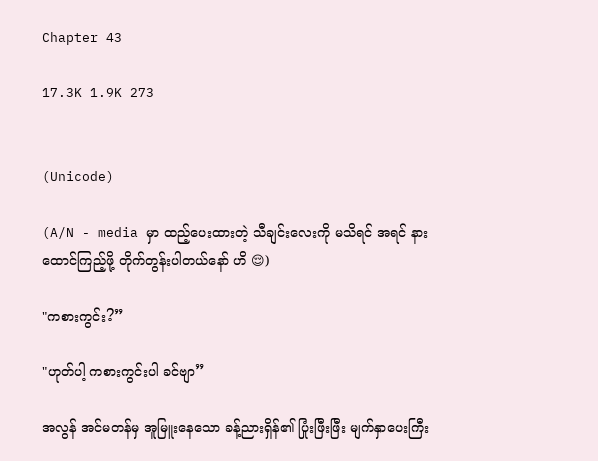Chapter 43

17.3K 1.9K 273


(Unicode)

(A/N - media မှာ ထည့်ပေးထားတဲ့ သီချင်းလေးကို မသိရင် အရင် နားထောင်ကြည့်ဖို့ တိုက်တွန်းပါတယ်နော် ဟိ 😌)

"ကစားကွင်း?”

"ဟုတ်ပါ့ ကစားကွင်းပါ ခင်ဗျာ”

အလွန် အင်မတန်မှ အူမြူးနေသော ခန့်ညားရှိန်၏ ပြုံးဖြီးဖြီး မျက်နှာပေးကြီး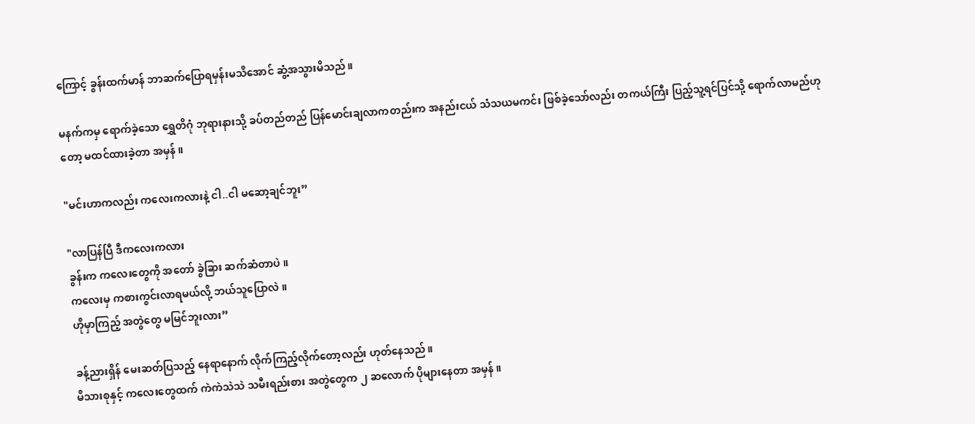ကြောင့် ခွန်းထက်မာန် ဘာဆက်ပြောရမှန်းမသိအောင် ဆွံ့အသွားမိသည်။

မနက်ကမှ ရောက်ခဲ့သော ရွှေတိဂုံ ဘုရားနားသို့ ခပ်တည်တည် ပြန်မောင်းချလာကတည်းက အနည်းငယ် သံသယမကင်း ဖြစ်ခဲ့သော်လည်း တကယ်ကြီး ပြည့်သူ့ရင်ပြင်သို့ ရောက်လာမည်ဟုတော့ မထင်ထားခဲ့တာ အမှန်။

"မင်းဟာကလည်း ကလေးကလားနဲ့ ငါ..ငါ မဆော့ချင်ဘူး”

"လာပြန်ပြီ ဒီကလေးကလား
ခွန်းက ကလေးတွေကို အတော် ခွဲခြား ဆက်ဆံတာပဲ။
ကလေးမှ ကစားကွင်းလာရမယ်လို့ ဘယ်သူပြောလဲ။
ဟိုမှာကြည့် အတွဲတွေ မမြင်ဘူးလား”

ခန့်ညားရှိန် မေးဆတ်ပြသည့် နေရာနောက် လိုက်ကြည့်လိုက်တော့လည်း ဟုတ်နေသည်။
မိသားစုနှင့် ကလေးတွေထက် ကဲကဲသဲသဲ သမီးရည်းစား အတွဲတွေက ၂ ဆလောက် ပိုများနေတာ အမှန်။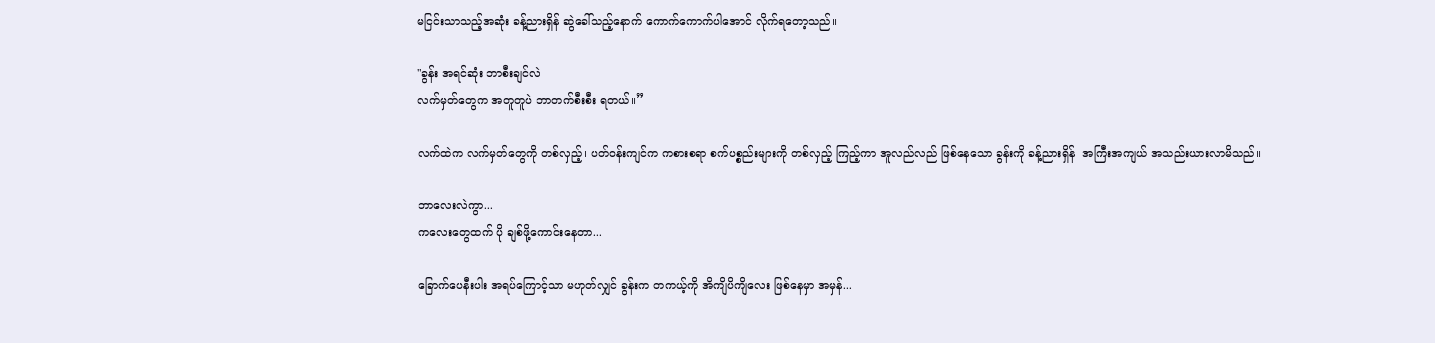မငြင်းသာသည့်အဆုံး ခန့်ညားရှိန် ဆွဲခေါ်သည့်နောက် ကောက်ကောက်ပါအောင် လိုက်ရတော့သည်။

"ခွန်း အရင်ဆုံး ဘာစီးချင်လဲ
လက်မှတ်တွေက အတူတူပဲ ဘာတက်စီးစီး ရတယ်။”

လက်ထဲက လက်မှတ်တွေကို တစ်လှည့်၊ ပတ်ဝန်းကျင်က ကစားစရာ စက်ပစ္စည်းများကို တစ်လှည့် ကြည့်ကာ အူလည်လည် ဖြစ်နေသော ခွန်းကို ခန့်ညားရှိန်  အကြီးအကျယ် အသည်းယားလာမိသည်။

ဘာလေးလဲကွာ...
ကလေးတွေထက် ပို ချစ်ဖို့ကောင်းနေတာ...

ခြောက်ပေနီးပါး အရပ်ကြောင့်သာ မဟုတ်လျှင် ခွန်းက တကယ့်ကို အိကျိပိကျိလေး ဖြစ်နေမှာ အမှန်...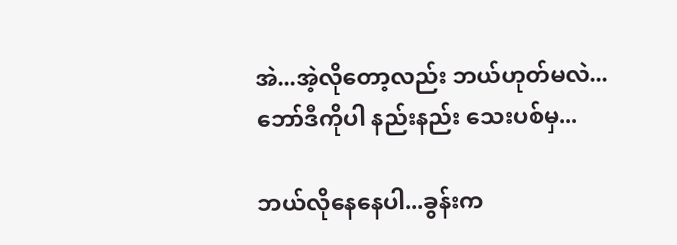အဲ...အဲ့လိုတော့လည်း ဘယ်ဟုတ်မလဲ...
ဘော်ဒီကိုပါ နည်းနည်း သေးပစ်မှ...

ဘယ်လိုနေနေပါ...ခွန်းက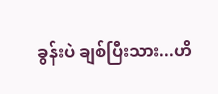ခွန်းပဲ ချစ်ပြီးသား...ဟိ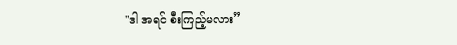"ဒါ အရင် စီးကြည့်မလား”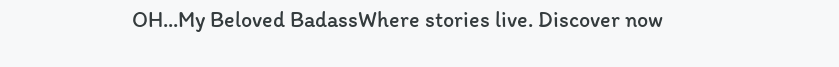OH...My Beloved BadassWhere stories live. Discover now